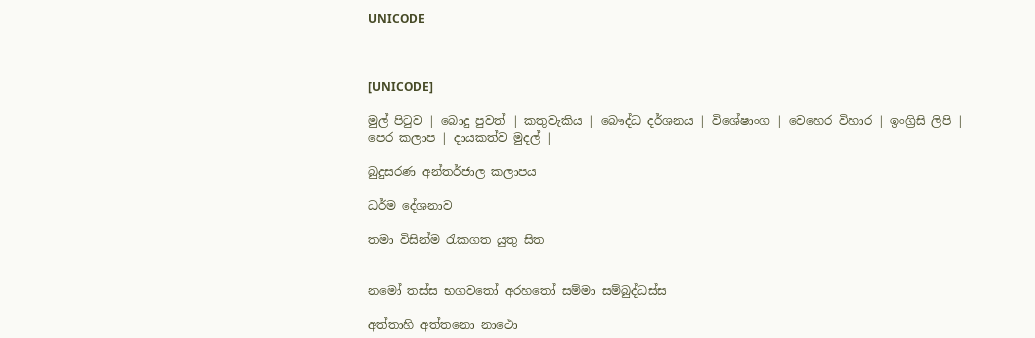UNICODE



[UNICODE]

මුල් පිටුව | බොදු පුවත් | කතුවැකිය | බෞද්ධ දර්ශනය | විශේෂාංග | වෙහෙර විහාර | ඉංග්‍රිසි ලිපි | පෙර කලාප | දායකත්ව මුදල් |

බුදුසරණ අන්තර්ජාල කලාපය

ධර්ම දේශනාව

තමා විසින්ම රැකගත යුතු සිත


නමෝ තස්ස භගවතෝ අරහතෝ සම්මා සම්බුද්ධස්ස

අත්තාහි අත්තනො නාථො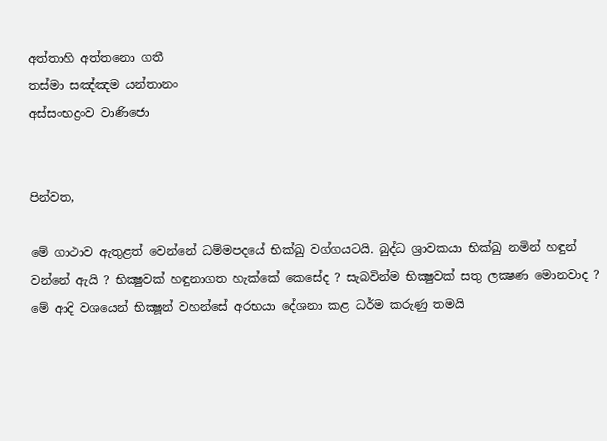අත්තාහි අත්තනො ගතී
තස්මා සඤ්ඤම යන්තානං
අස්සංභද්‍රංව වාණිජො


පින්වත,

මේ ගාථාව ඇතුළත් වෙන්නේ ධම්මපදයේ භික්ඛු වග්ගයටයි. බුද්ධ ශ්‍රාවකයා භික්ඛු නමින් හඳුන් වන්නේ ඇයි ? භික්‍ෂුවක් හඳුනාගත හැක්කේ කෙසේද ? සැබවින්ම භික්‍ෂුවක් සතු ලක්‍ෂණ මොනවාද ? මේ ආදි වශයෙන් භික්‍ෂූන් වහන්සේ අරභයා දේශනා කළ ධර්ම කරුණු තමයි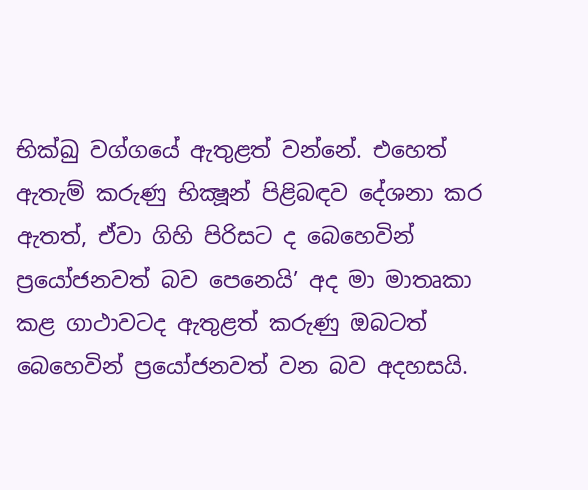භික්ඛු වග්ගයේ ඇතුළත් වන්නේ. එහෙත් ඇතැම් කරුණු භික්‍ෂූන් පිළිබඳව දේශනා කර ඇතත්, ඒවා ගිහි පිරිසට ද බෙහෙවින් ප්‍රයෝජනවත් බව පෙනෙයි’ අද මා මාතෘකා කළ ගාථාවටද ඇතුළත් කරුණු ඔබටත් බෙහෙවින් ප්‍රයෝජනවත් වන බව අදහසයි.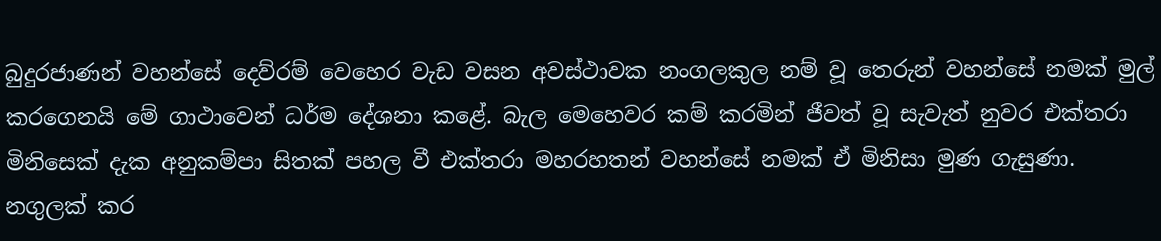බුදුරජාණන් වහන්සේ දෙව්රම් වෙහෙර වැඩ වසන අවස්ථාවක නංගලකුල නම් වූ තෙරුන් වහන්සේ නමක් මුල් කරගෙනයි මේ ගාථාවෙන් ධර්ම දේශනා කළේ. බැල මෙහෙවර කම් කරමින් ජීවත් වූ සැවැත් නුවර එක්තරා මිනිසෙක් දැක අනුකම්පා සිතක් පහල වී එක්තරා මහරහතන් වහන්සේ නමක් ඒ මිනිසා මුණ ගැසුණා. නගුලක් කර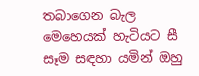තබාගෙන බැල මෙහෙයක් හැටියට සී සෑම සඳහා යමින් ඔහු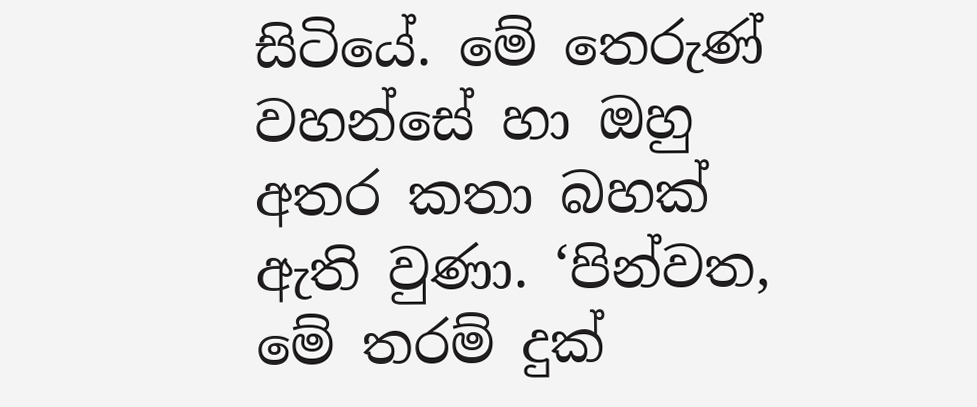සිටියේ. මේ තෙරුණ් වහන්සේ හා ඔහු අතර කතා බහක් ඇති වුණා. ‘පින්වත, මේ තරම් දුක්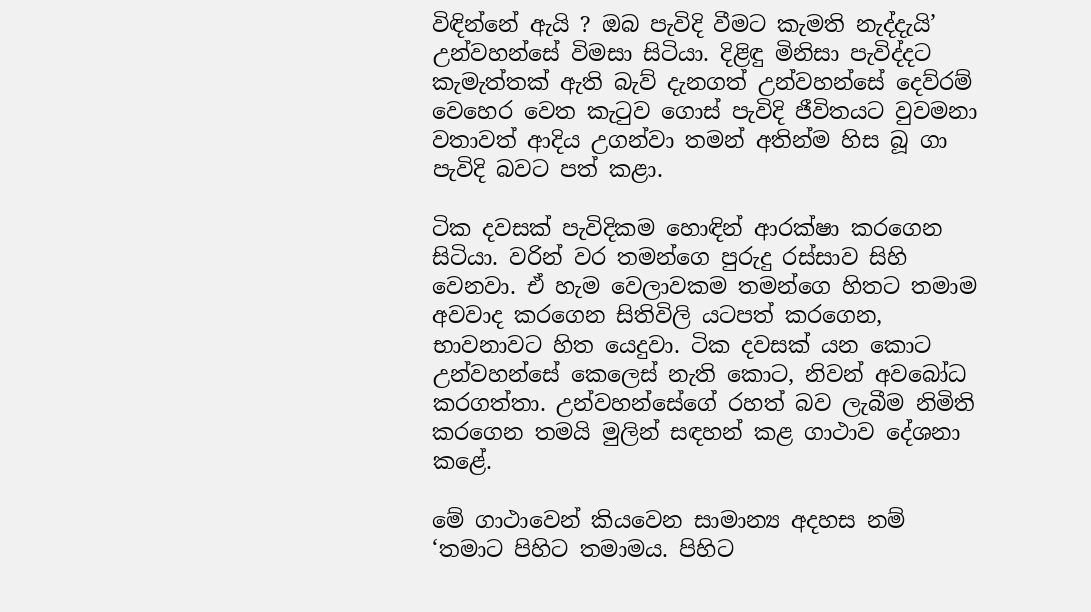විඳින්නේ ඇයි ? ඔබ පැවිදි වීමට කැමති නැද්දැයි’ උන්වහන්සේ විමසා සිටියා. දිළිඳු මිනිසා පැවිද්දට කැමැත්තක් ඇති බැව් දැනගත් උන්වහන්සේ දෙව්රම් වෙහෙර වෙත කැටුව ගොස් පැවිදි ජීවිතයට වුවමනා වතාවත් ආදිය උගන්වා තමන් අතින්ම හිස බූ ගා පැවිදි බවට පත් කළා.

ටික දවසක් පැවිදිකම හොඳින් ආරක්ෂා කරගෙන සිටියා. වරින් වර තමන්ගෙ පුරුදු රස්සාව සිහි වෙනවා. ඒ හැම වෙලාවකම තමන්ගෙ හිතට තමාම අවවාද කරගෙන සිතිවිලි යටපත් කරගෙන, භාවනාවට හිත යෙදුවා. ටික දවසක් යන කොට උන්වහන්සේ කෙලෙස් නැති කොට, නිවන් අවබෝධ කරගත්තා. උන්වහන්සේගේ රහත් බව ලැබීම නිමිති කරගෙන තමයි මුලින් සඳහන් කළ ගාථාව දේශනා කළේ.

මේ ගාථාවෙන් කියවෙන සාමාන්‍ය අදහස නම් ‘තමාට පිහිට තමාමය. පිහිට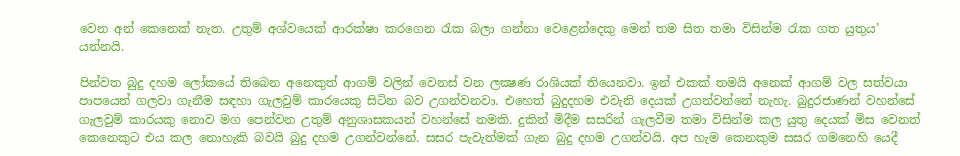වෙන අන් කෙනෙක් නැත. උතුම් අශ්වයෙක් ආරක්ෂා කරගෙන රැක බලා ගන්නා වෙළෙන්දෙකු මෙන් තම සිත තමා විසින්ම රැක ගත යුතුය’ යන්නයි.

පින්වත බුදු දහම ලෝකයේ තිබෙන අනෙකුත් ආගම් වලින් වෙනස් වන ලක්‍ෂණ රාශියක් තියෙනවා. ඉන් එකක් තමයි අනෙක් ආගම් වල සත්වයා පාපයෙන් ගලවා ගැනීම සඳහා ගැලවුම් කාරයෙකු සිටින බව උගන්වනවා. එහෙත් බුදුදහම එවැනි දෙයක් උගන්වන්නේ නැහැ. බුදුරජාණන් වහන්සේ ගැලවුම් කාරයකු නොව මග පෙන්වන උතුම් අනුශාසකයන් වහන්සේ නමකි. දුකින් මිදීම සසරින් ගැලවීම තමා විසින්ම කල යුතු දෙයක් මිස වෙනත් කෙනෙකුට එය කල නොහැකි බවයි බුදු දහම උගන්වන්නේ. සසර පැවැත්මක් ගැන බුදු දහම උගන්වයි. අප හැම කෙනකුම සසර ගමනෙහි යෙදී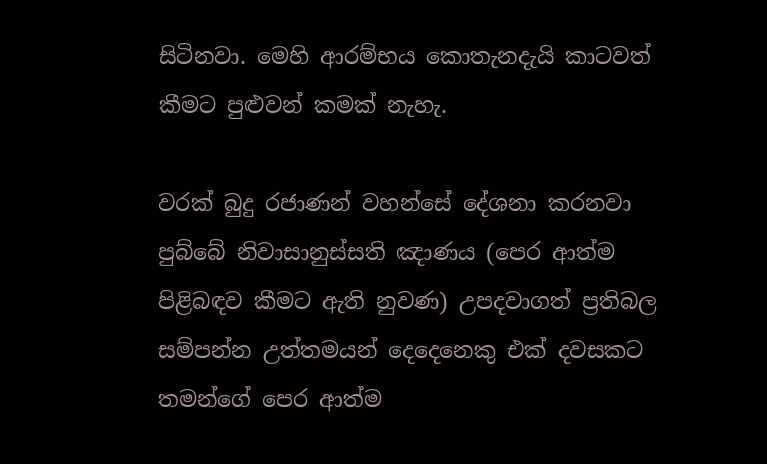සිටිනවා. මෙහි ආරම්භය කොතැනදැයි කාටවත් කීමට පුළුවන් කමක් නැහැ.

වරක් බුදු රජාණන් වහන්සේ දේශනා කරනවා පුබ්බේ නිවාසානුස්සති ඤාණය (පෙර ආත්ම පිළිබඳව කීමට ඇති නුවණ) උපදවාගත් ප්‍රතිබල සම්පන්න උත්තමයන් දෙදෙනෙකු එක් දවසකට තමන්ගේ පෙර ආත්ම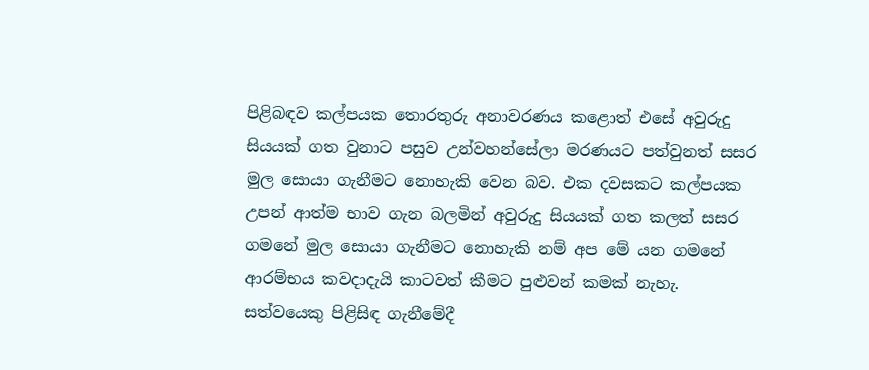පිළිබඳව කල්පයක තොරතුරු අනාවරණය කළොත් එසේ අවුරුදු සියයක් ගත වුනාට පසුව උන්වහන්සේලා මරණයට පත්වුනත් සසර මුල සොයා ගැනීමට නොහැකි වෙන බව. එක දවසකට කල්පයක උපන් ආත්ම භාව ගැන බලමින් අවුරුදු සියයක් ගත කලත් සසර ගමනේ මුල සොයා ගැනීමට නොහැකි නම් අප මේ යන ගමනේ ආරම්භය කවදාදැයි කාටවත් කීමට පුළුවන් කමක් නැහැ. සත්වයෙකු පිළිසිඳ ගැනීමේදී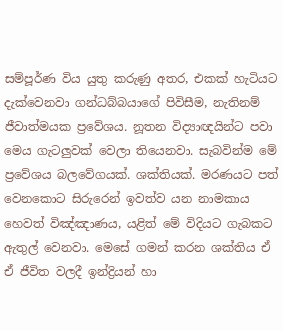සම්පූර්ණ විය යුතු කරුණු අතර, එකක් හැටියට දැක්වෙනවා ගන්ධබ්බයාගේ පිවිසීම, නැතිනම් ජීවාත්මයක ප්‍රවේශය. නූතන විද්‍යාඥයින්ට පවා මෙය ගැටලුවක් වෙලා තියෙනවා. සැබවින්ම මේ ප්‍රවේශය බලවේගයක්. ශක්තියක්. මරණයට පත් වෙනකොට සිරුරෙන් ඉවත්ව යන නාමකාය හෙවත් විඤ්ඤාණය, යළිත් මේ විදියට ගැබකට ඇතුල් වෙනවා. මෙසේ ගමන් කරන ශක්තිය ඒ ඒ ජීවිත වලදී ඉන්ද්‍රියන් හා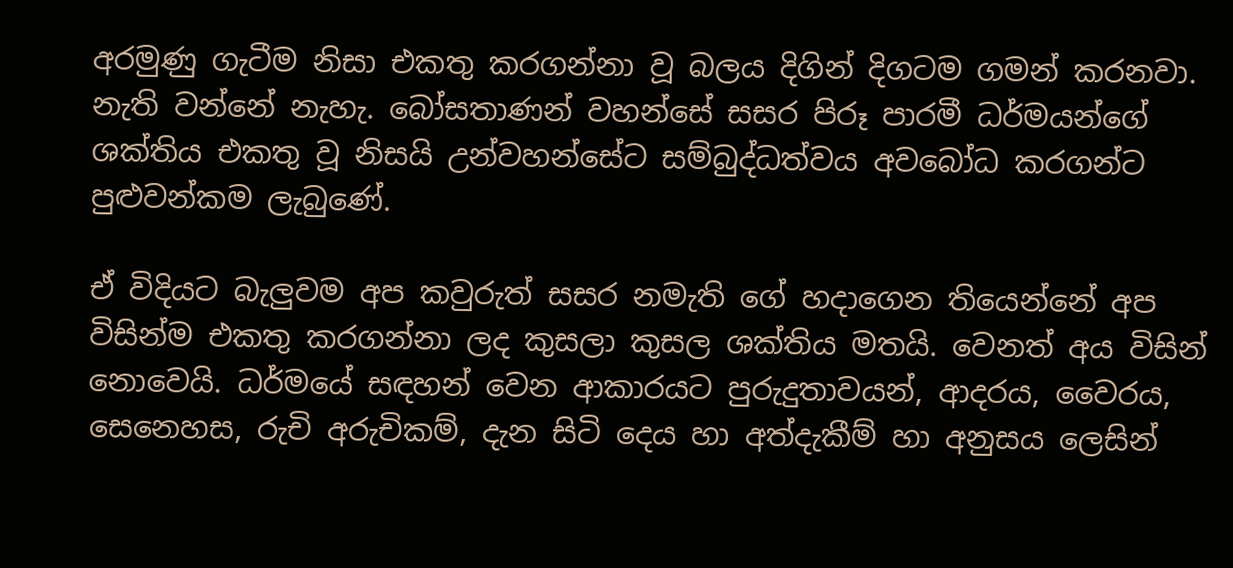අරමුණු ගැටීම නිසා එකතු කරගන්නා වූ බලය දිගින් දිගටම ගමන් කරනවා. නැති වන්නේ නැහැ. බෝසතාණන් වහන්සේ සසර පිරූ පාරමී ධර්මයන්ගේ ශක්තිය එකතු වූ නිසයි උන්වහන්සේට සම්බුද්ධත්වය අවබෝධ කරගන්ට පුළුවන්කම ලැබුණේ.

ඒ විදියට බැලුවම අප කවුරුත් සසර නමැති ගේ හදාගෙන තියෙන්නේ අප විසින්ම එකතු කරගන්නා ලද කුසලා කුසල ශක්තිය මතයි. වෙනත් අය විසින් නොවෙයි. ධර්මයේ සඳහන් වෙන ආකාරයට පුරුදුතාවයන්, ආදරය, වෛරය, සෙනෙහස, රුචි අරුචිකම්, දැන සිටි දෙය හා අත්දැකීම් හා අනුසය ලෙසින්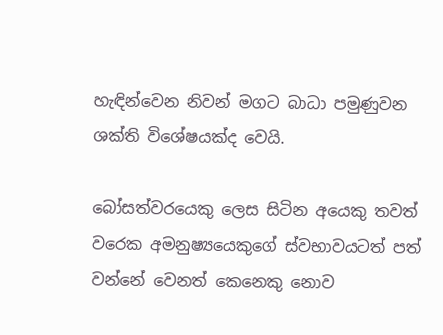හැඳින්වෙන නිවන් මගට බාධා පමුණුවන ශක්ති විශේෂයක්ද වෙයි.

බෝසත්වරයෙකු ලෙස සිටින අයෙකු තවත් වරෙක අමනුෂ්‍යයෙකුගේ ස්වභාවයටත් පත් වන්නේ වෙනත් කෙනෙකු නොව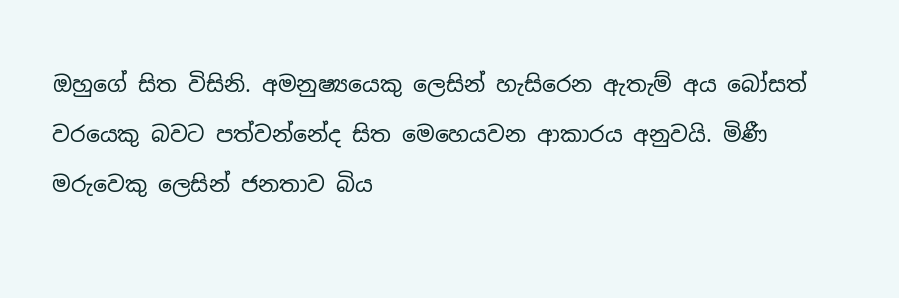ඔහුගේ සිත විසිනි. අමනුෂ්‍යයෙකු ලෙසින් හැසිරෙන ඇතැම් අය බෝසත් වරයෙකු බවට පත්වන්නේද සිත මෙහෙයවන ආකාරය අනුවයි. මිණී මරුවෙකු ලෙසින් ජනතාව බිය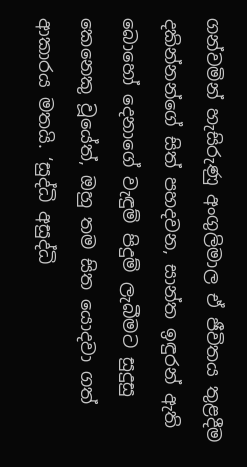ගන්වමින් හැසිරුණු අංගුලිමාල ඒ ජීවිතය තුළදීම දකින්නන්ගේ සිත් පහදවන, සාන්ත ඉඳුරන් ඇති බොහෝ දෙනාගේ වැඳුම් පිදුම් ලැබීමට සුදුසු කෙනෙකු වූයේත්, ඔහු තම සිත යොදවා ගත් ආකාරය මතයි. ‘සුද්ධි අසුද්ධි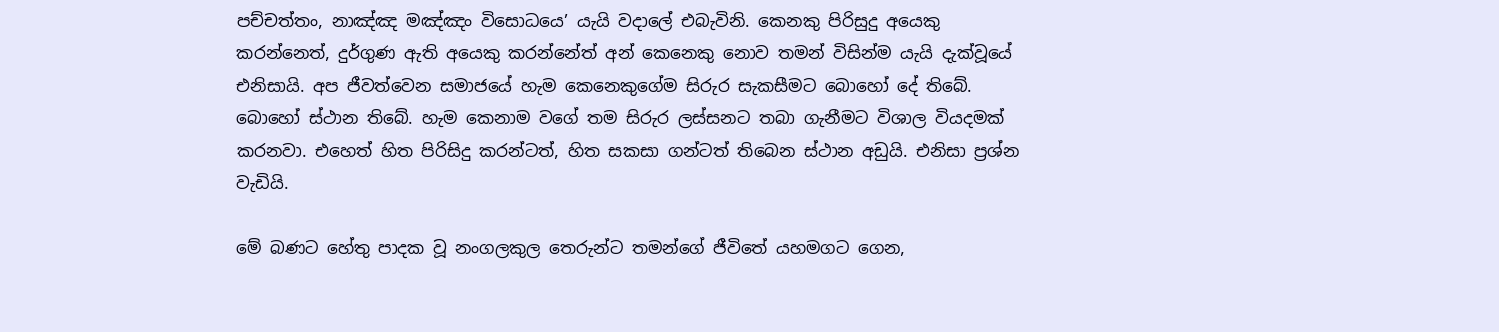පච්චත්තං, නාඤ්ඤ මඤ්ඤං විසොධයෙ’ යැයි වදාලේ එබැවිනි. කෙනකු පිරිසුදු අයෙකු කරන්නෙත්, දුර්ගුණ ඇති අයෙකු කරන්නේත් අන් කෙනෙකු නොව තමන් විසින්ම යැයි දැක්වූයේ එනිසායි. අප ජීවත්වෙන සමාජයේ හැම කෙනෙකුගේම සිරුර සැකසීමට බොහෝ දේ තිබේ. බොහෝ ස්ථාන තිබේ. හැම කෙනාම වගේ තම සිරුර ලස්සනට තබා ගැනීමට විශාල වියදමක් කරනවා. එහෙත් හිත පිරිසිදු කරන්ටත්, හිත සකසා ගන්ටත් තිබෙන ස්ථාන අඩුයි. එනිසා ප්‍රශ්න වැඩියි.

මේ බණට හේතු පාදක වූ නංගලකුල තෙරුන්ට තමන්ගේ ජීවිතේ යහමගට ගෙන,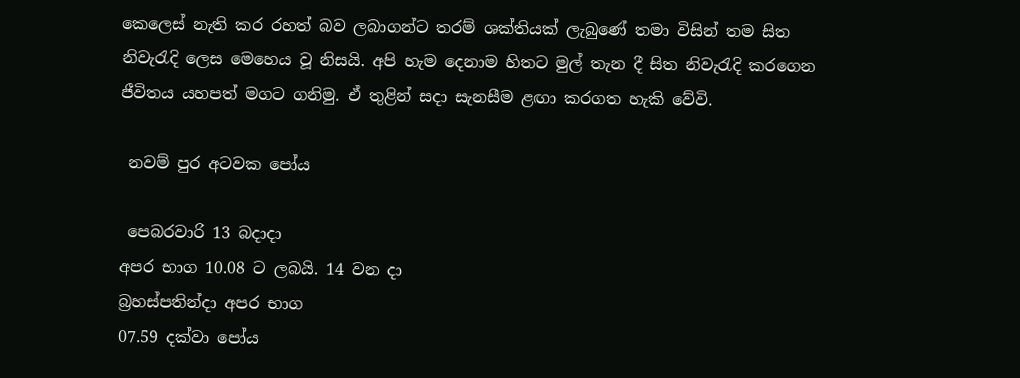කෙලෙස් නැති කර රහත් බව ලබාගන්ට තරම් ශක්තියක් ලැබුණේ තමා විසින් තම සිත නිවැරැදි ලෙස මෙහෙය වූ නිසයි. අපි හැම දෙනාම හිතට මුල් තැන දී සිත නිවැරැදි කරගෙන ජීවිතය යහපත් මගට ගනිමු. ඒ තුළින් සදා සැනසීම ළඟා කරගත හැකි වේවි.

 නවම් පුර අටවක පෝය

 පෙබරවාරි 13 බදාදා
අපර භාග 10.08 ට ලබයි. 14 වන දා
බ්‍රහස්පතින්දා අපර භාග
07.59 දක්වා පෝය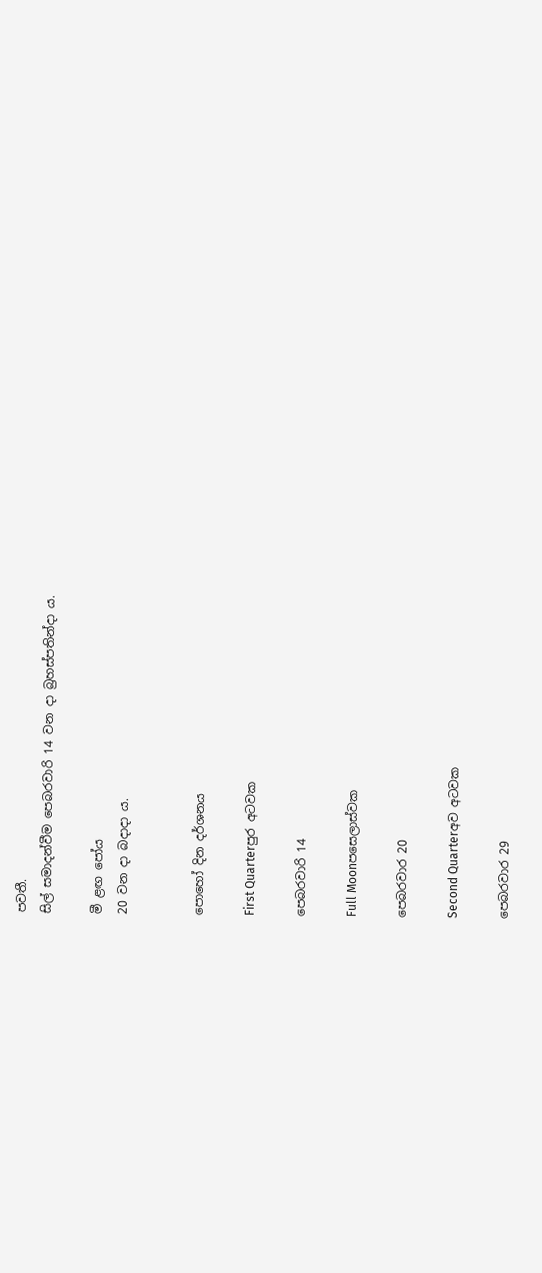පවතී.
සිල් සමාදන්වීම පෙබරවාරි 14 වන දා බ්‍රහස්පතින්දා ය.

මී ළඟ පෝය
20 වන දා බදාදා ය.


පොහෝ දින දර්ශනය

First Quarterපුර අටවක

පෙබරවාරි 14

Full Moonපසෙලාස්වක

පෙබරවාර 20

Second Quarterඅව අටවක

පෙබරවාර 29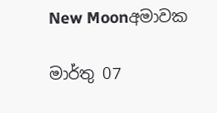New Moonඅමාවක

මාර්තු 07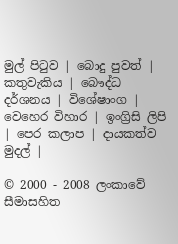මුල් පිටුව | බොදු පුවත් | කතුවැකිය | බෞද්ධ දර්ශනය | විශේෂාංග | වෙහෙර විහාර | ඉංග්‍රිසි ලිපි | පෙර කලාප | දායකත්ව මුදල් |

© 2000 - 2008 ලංකාවේ සීමාසහිත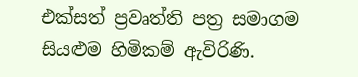එක්සත් ප්‍රවෘත්ති පත්‍ර සමාගම
සියළුම හිමිකම් ඇවිරිණි.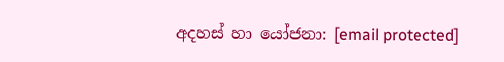අදහස් හා යෝජනා: [email protected]